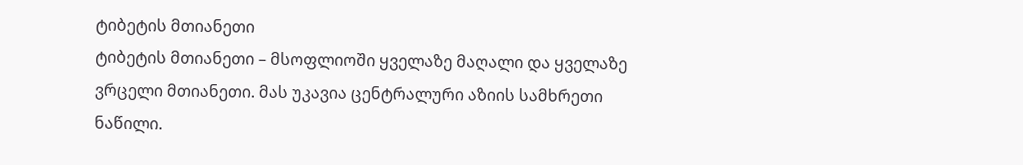ტიბეტის მთიანეთი
ტიბეტის მთიანეთი – მსოფლიოში ყველაზე მაღალი და ყველაზე ვრცელი მთიანეთი. მას უკავია ცენტრალური აზიის სამხრეთი ნაწილი.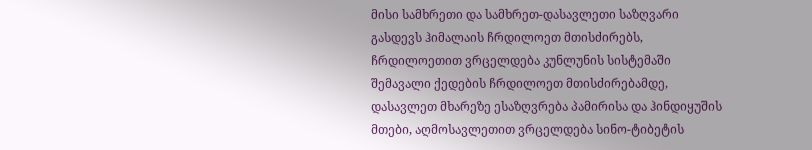მისი სამხრეთი და სამხრეთ-დასავლეთი საზღვარი გასდევს ჰიმალაის ჩრდილოეთ მთისძირებს, ჩრდილოეთით ვრცელდება კუნლუნის სისტემაში შემავალი ქედების ჩრდილოეთ მთისძირებამდე, დასავლეთ მხარეზე ესაზღვრება პამირისა და ჰინდიყუშის მთები, აღმოსავლეთით ვრცელდება სინო-ტიბეტის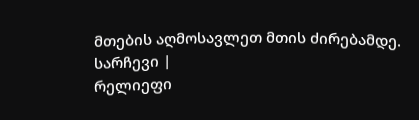მთების აღმოსავლეთ მთის ძირებამდე.
სარჩევი |
რელიეფი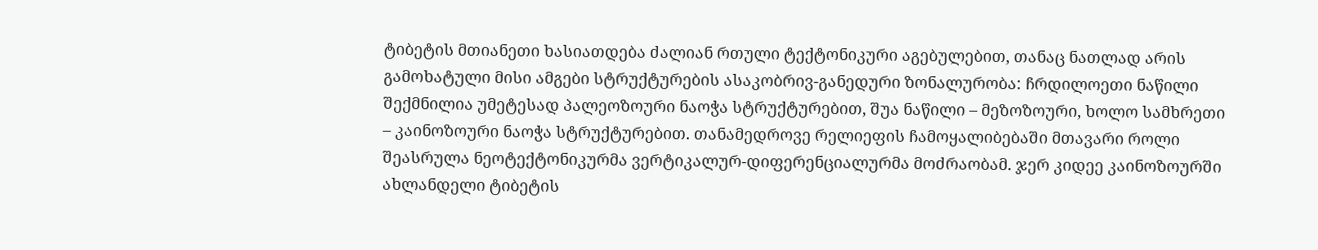ტიბეტის მთიანეთი ხასიათდება ძალიან რთული ტექტონიკური აგებულებით, თანაც ნათლად არის გამოხატული მისი ამგები სტრუქტურების ასაკობრივ-განედური ზონალურობა: ჩრდილოეთი ნაწილი შექმნილია უმეტესად პალეოზოური ნაოჭა სტრუქტურებით, შუა ნაწილი – მეზოზოური, ხოლო სამხრეთი – კაინოზოური ნაოჭა სტრუქტურებით. თანამედროვე რელიეფის ჩამოყალიბებაში მთავარი როლი შეასრულა ნეოტექტონიკურმა ვერტიკალურ-დიფერენციალურმა მოძრაობამ. ჯერ კიდეე კაინოზოურში ახლანდელი ტიბეტის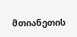მთიანეთის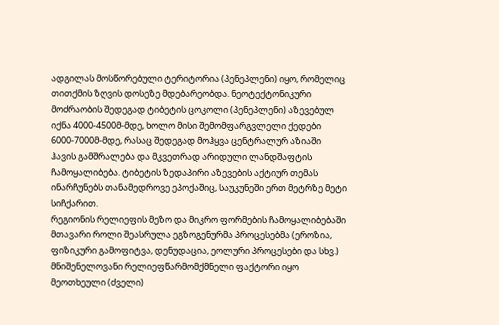ადგილას მოსწორებული ტერიტორია (პენეპლენი) იყო, რომელიც თითქმის ზღვის დოსეზე მდებარეობდა. ნეოტექტონიკური მოძრაობის შედეგად ტიბეტის ცოკოლი (პენეპლენი) აზევებულ იქნა 4000-4500მ-მდე, ხოლო მისი შემომფარგვლელი ქედები 6000-7000მ-მდე, რასაც შედეგად მოჰყვა ცენტრალურ აზიაში ჰავის გამშრალება და მკვეთრად არიდული ლანდშაფტის ჩამოყალიბება. ტიბეტის ზედაპირი აზევების აქტიურ თემას ინარჩუნებს თანამედროვე ეპოქაშიც, საუკუნეში ერთ მეტრზე მეტი სიჩქარით.
რეგიონის რელიეფის მეზო და მიკრო ფორმების ჩამოყალიბებაში მთავარი როლი შეასრულა ეგზოგენურმა პროცესებმა (ეროზია, ფიზიკური გამოფიტვა, დენუდაცია, ეოლური პროცესები და სხვ.) მნიშენელოვანი რელიეფწარმომქმნელი ფაქტორი იყო მეოთხეული (ძველი)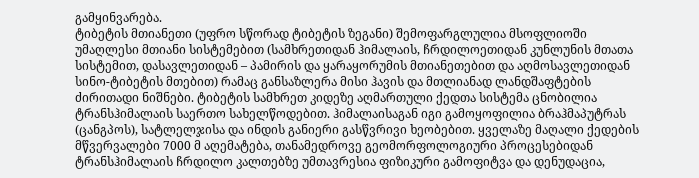გამყინვარება.
ტიბეტის მთიანეთი (უფრო სწორად ტიბეტის ზეგანი) შემოფარგლულია მსოფლიოში უმაღლესი მთიანი სისტემებით (სამხრეთიდან ჰიმალაის, ჩრდილოეთიდან კუნლუნის მთათა სისტემით, დასავლეთიდან – პამირის და ყარაყორუმის მთიანეთებით და აღმოსავლეთიდან სინო-ტიბეტის მთებით) რამაც განსაზლერა მისი ჰავის და მთლიანად ლანდშაფტების ძირითადი ნიშნები. ტიბეტის სამხრეთ კიდეზე აღმართული ქედთა სისტემა ცნობილია ტრანსჰიმალაის საერთო სახელწოდებით. ჰიმალაისაგან იგი გამოყოფილია ბრაჰმაპუტრას (ცანგპოს), სატლელჯისა და ინდის განიერი გასწვრივი ხეობებით. ყველაზე მაღალი ქედების მწვერვალები 7000 მ აღემატება, თანამედროვე გეომორფოლოგიური პროცესებიდან ტრანსჰიმალაის ჩრდილო კალთებზე უმთავრესია ფიზიკური გამოფიტვა და დენუდაცია,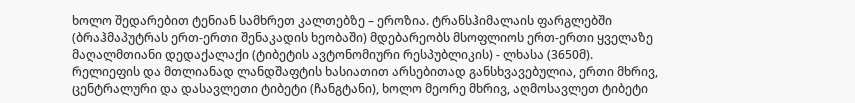ხოლო შედარებით ტენიან სამხრეთ კალთებზე – ეროზია. ტრანსჰიმალაის ფარგლებში (ბრაჰმაპუტრას ერთ-ერთი შენაკადის ხეობაში) მდებარეობს მსოფლიოს ერთ-ერთი ყველაზე მაღალმთიანი დედაქალაქი (ტიბეტის ავტონომიური რესპუბლიკის) - ლხასა (3650მ).
რელიეფის და მთლიანად ლანდშაფტის ხასიათით არსებითად განსხვავებულია, ერთი მხრივ, ცენტრალური და დასავლეთი ტიბეტი (ჩანგტანი), ხოლო მეორე მხრივ, აღმოსავლეთ ტიბეტი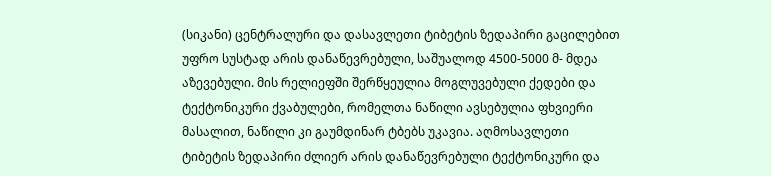(სიკანი) ცენტრალური და დასავლეთი ტიბეტის ზედაპირი გაცილებით უფრო სუსტად არის დანაწევრებული, საშუალოდ 4500-5000 მ- მდეა აზევებული. მის რელიეფში შერწყეულია მოგლუვებული ქედები და ტექტონიკური ქვაბულები, რომელთა ნაწილი ავსებულია ფხვიერი მასალით, ნაწილი კი გაუმდინარ ტბებს უკავია. აღმოსავლეთი ტიბეტის ზედაპირი ძლიერ არის დანაწევრებული ტექტონიკური და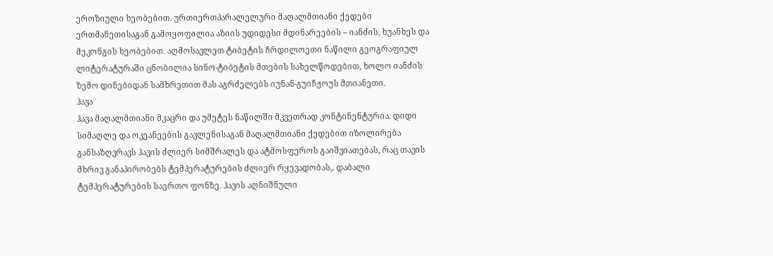ეროზიული ხეობებით. ურთიერთპარალელური მაღალმთიანი ქედები ერთმანეთისაგან გამოყოფილია აზიის უდიდესი მდინარეების – იანძის, ხუანხეს და მეკონგის ხეობებით. აღმოსავლეთ ტიბეტის ჩრდილოეთი ნაწილი გეოგრაფიულ ლიტერატურაში ცნობილია სინო-ტიბეტის მთების სახელწოდებით, ხოლო იანძის ზემო დინებიდან სამხრეთით მას აგრძელებს იუნან-გუიჩჟოუს მთიანეთი.
ჰავა
ჰავა მაღალმთიანი მკაცრი და უმეტეს ნაწილში მკვეთრად კონტინენტურია. დიდი სიმაღლე და ოკეანეების გავლენისაგან მაღალმთიანი ქედებით იზოლირება განსაზღვრავს ჰავის ძლიერ სიმშრალეს და ატმოსფეროს გაიშვიათებას, რაც თავის მხრივ განაპირობებს ტემპერატურების ძლიერ რყევადობას,. დაბალი ტემპერატურების საერთო ფონზე. ჰავის აღნიშნული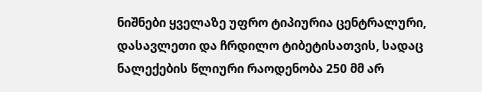ნიშნები ყველაზე უფრო ტიპიურია ცენტრალური, დასავლეთი და ჩრდილო ტიბეტისათვის, სადაც ნალექების წლიური რაოდენობა 250 მმ არ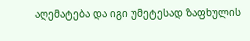აღემატება და იგი უმეტესად ზაფხულის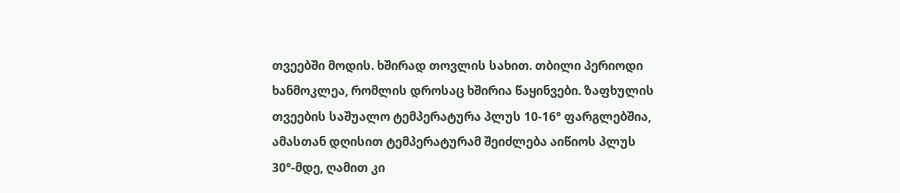თვეებში მოდის. ხშირად თოვლის სახით. თბილი პერიოდი ხანმოკლეა, რომლის დროსაც ხშირია წაყინვები. ზაფხულის თვეების საშუალო ტემპერატურა პლუს 10-16° ფარგლებშია, ამასთან დღისით ტემპერატურამ შეიძლება აიწიოს პლუს 30°-მდე, ღამით კი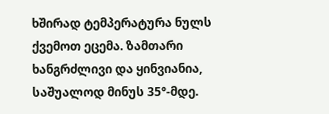ხშირად ტემპერატურა ნულს ქვემოთ ეცემა. ზამთარი ხანგრძლივი და ყინვიანია, საშუალოდ მინუს 35°-მდე.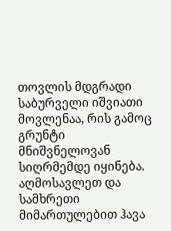თოვლის მდგრადი საბურველი იშვიათი მოვლენაა, რის გამოც გრუნტი მნიშვნელოვან სიღრმემდე იყინება.
აღმოსავლეთ და სამხრეთი მიმართულებით ჰავა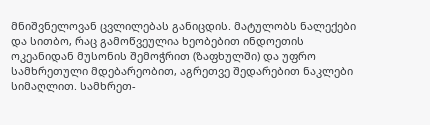მნიშვნელოვან ცვლილებას განიცდის. მატულობს ნალექები და სითბო, რაც გამოწვეულია ხეობებით ინდოეთის ოკეანიდან მუსონის შემოჭრით (ზაფხულში) და უფრო სამხრეთული მდებარეობით, აგრეთვე შედარებით ნაკლები სიმაღლით. სამხრეთ-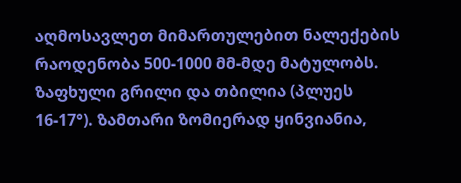აღმოსავლეთ მიმართულებით ნალექების რაოდენობა 500-1000 მმ-მდე მატულობს. ზაფხული გრილი და თბილია (პლუეს 16-17°). ზამთარი ზომიერად ყინვიანია,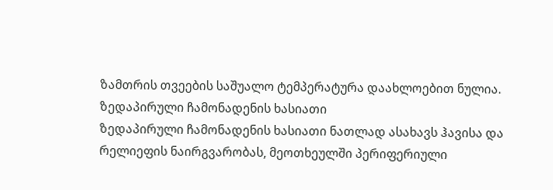ზამთრის თვეების საშუალო ტემპერატურა დაახლოებით ნულია.
ზედაპირული ჩამონადენის ხასიათი
ზედაპირული ჩამონადენის ხასიათი ნათლად ასახავს ჰავისა და რელიეფის ნაირგვარობას, მეოთხეულში პერიფერიული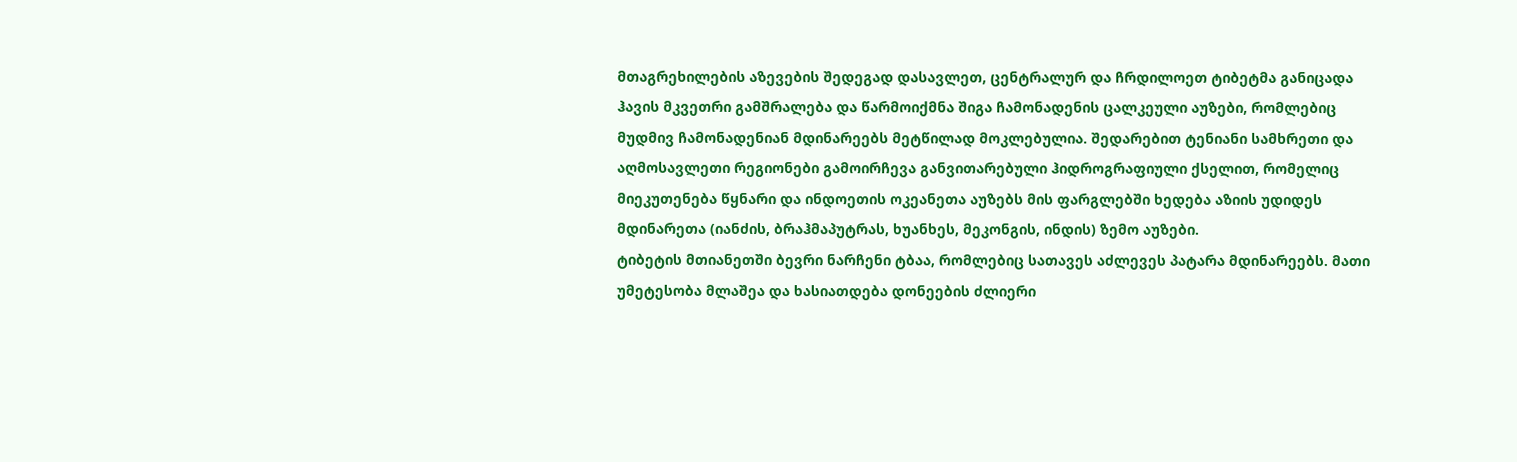მთაგრეხილების აზევების შედეგად დასავლეთ, ცენტრალურ და ჩრდილოეთ ტიბეტმა განიცადა ჰავის მკვეთრი გამშრალება და წარმოიქმნა შიგა ჩამონადენის ცალკეული აუზები, რომლებიც მუდმივ ჩამონადენიან მდინარეებს მეტწილად მოკლებულია. შედარებით ტენიანი სამხრეთი და აღმოსავლეთი რეგიონები გამოირჩევა განვითარებული ჰიდროგრაფიული ქსელით, რომელიც მიეკუთენება წყნარი და ინდოეთის ოკეანეთა აუზებს მის ფარგლებში ხედება აზიის უდიდეს მდინარეთა (იანძის, ბრაჰმაპუტრას, ხუანხეს, მეკონგის, ინდის) ზემო აუზები.
ტიბეტის მთიანეთში ბევრი ნარჩენი ტბაა, რომლებიც სათავეს აძლევეს პატარა მდინარეებს. მათი უმეტესობა მლაშეა და ხასიათდება დონეების ძლიერი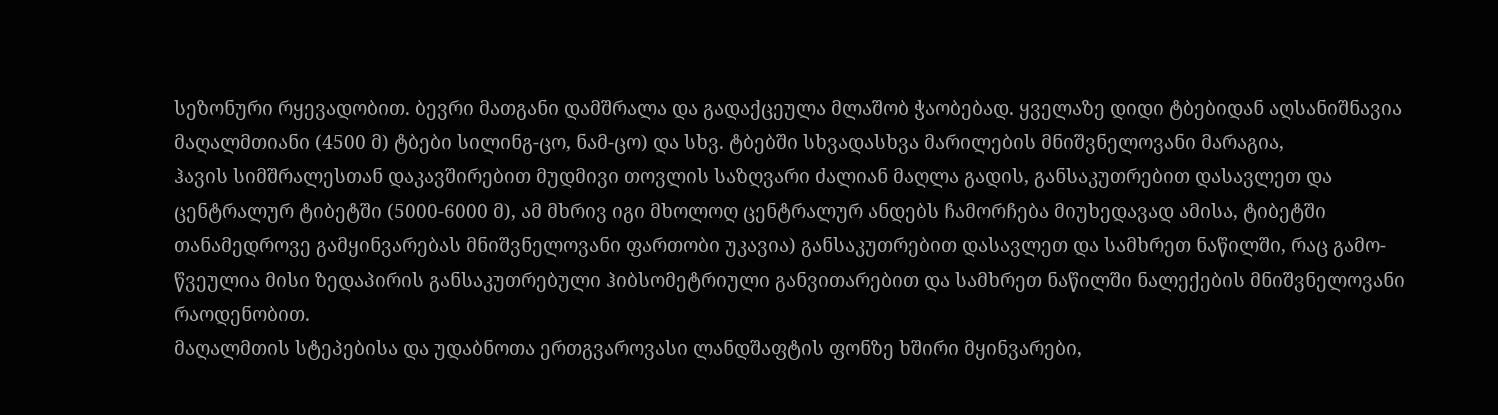სეზონური რყევადობით. ბევრი მათგანი დამშრალა და გადაქცეულა მლაშობ ჭაობებად. ყველაზე დიდი ტბებიდან აღსანიშნავია მაღალმთიანი (4500 მ) ტბები სილინგ-ცო, ნამ-ცო) და სხვ. ტბებში სხვადასხვა მარილების მნიშვნელოვანი მარაგია,
ჰავის სიმშრალესთან დაკავშირებით მუდმივი თოვლის საზღვარი ძალიან მაღლა გადის, განსაკუთრებით დასავლეთ და ცენტრალურ ტიბეტში (5000-6000 მ), ამ მხრივ იგი მხოლოღ ცენტრალურ ანდებს ჩამორჩება მიუხედავად ამისა, ტიბეტში თანამედროვე გამყინვარებას მნიშვნელოვანი ფართობი უკავია) განსაკუთრებით დასავლეთ და სამხრეთ ნაწილში, რაც გამო- წვეულია მისი ზედაპირის განსაკუთრებული ჰიბსომეტრიული განვითარებით და სამხრეთ ნაწილში ნალექების მნიშვნელოვანი რაოდენობით.
მაღალმთის სტეპებისა და უდაბნოთა ერთგვაროვასი ლანდშაფტის ფონზე ხშირი მყინვარები,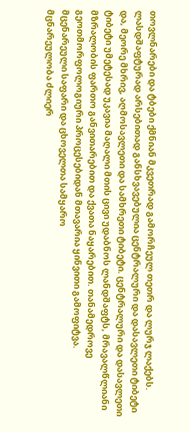თოვლნარები და ტბები ქმნიან მკვეთრად გამორჩეულ თეთრ და ლურჯ ლაქებს. ლასდშაფტურად არსებითად განსხვავებულია ცენტრალური და დასავლეთი ტიბეტი და, მეორე მხრივ, აღმოსავლეთი და სამხრეთი ტიბეტი. ცენტრალური და დასავლეთი ტიბეტი უმეტესად უკავია მაღალი მთის ცივი უდაბნოს ლანდშაფტს, მრავალწლიანი მზრალობის ფართო განვითარებით და ქვათა ნაყარებით. თანამედროვე გეოთმორფოლოგიური პროცესებიდან მთავარია ყინვითი გამოფიტვა.
მცენარეული საფარი და ცხოველთა სამყარო
მცნარეულობა ძლიერ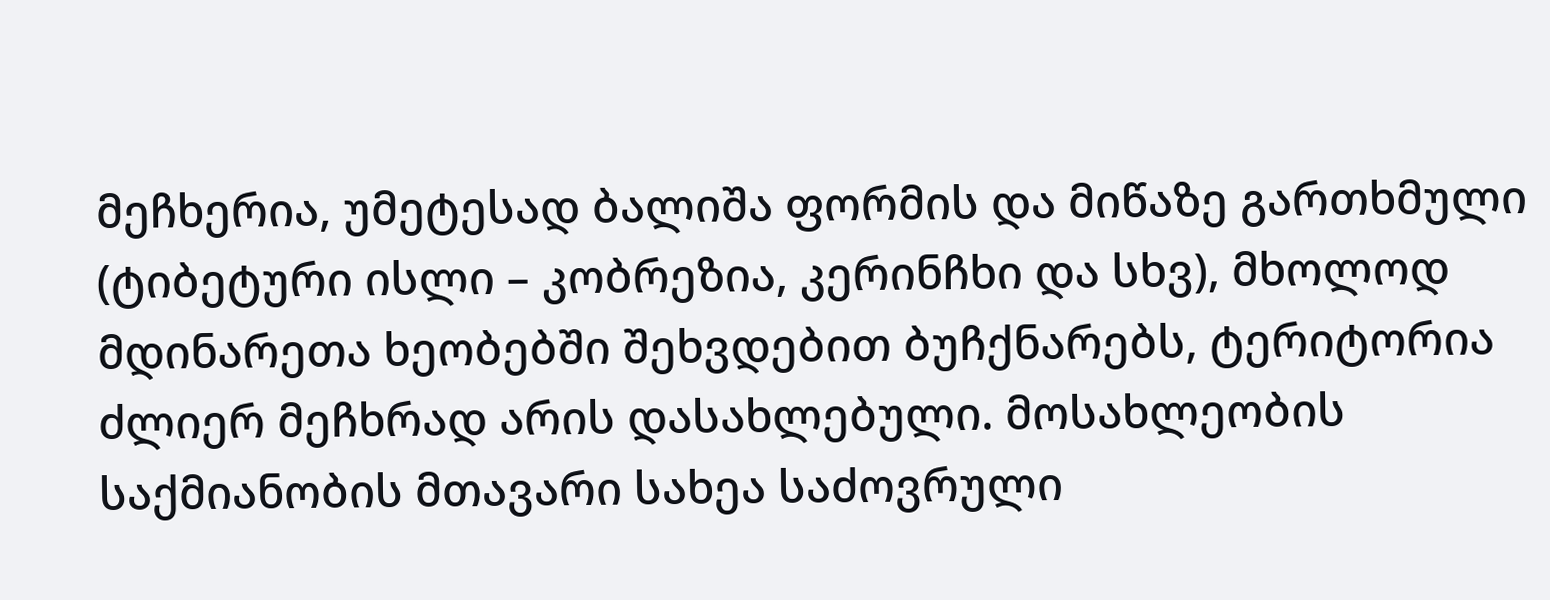მეჩხერია, უმეტესად ბალიშა ფორმის და მიწაზე გართხმული (ტიბეტური ისლი – კობრეზია, კერინჩხი და სხვ), მხოლოდ მდინარეთა ხეობებში შეხვდებით ბუჩქნარებს, ტერიტორია ძლიერ მეჩხრად არის დასახლებული. მოსახლეობის საქმიანობის მთავარი სახეა საძოვრული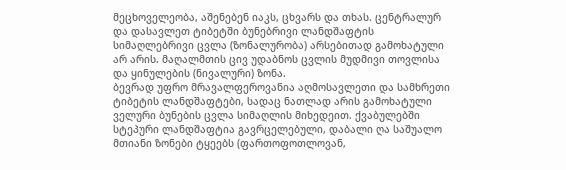მეცხოველეობა, აშენებენ იაკს, ცხვარს და თხას. ცენტრალურ და დასავლეთ ტიბეტში ბუნებრივი ლანდშაფტის სიმაღლებრივი ცვლა (ზონალურობა) არსებითად გამოხატული არ არის. მაღალმთის ცივ უდაბნოს ცვლის მუდმივი თოვლისა და ყინულების (ნივალური) ზონა.
ბევრად უფრო მრავალფეროვანია აღმოსავლეთი და სამხრეთი ტიბეტის ლანდშაფტები, სადაც ნათლად არის გამოხატული ველური ბუნების ცვლა სიმაღლის მიხედეით. ქვაბულებში სტეპური ლანდშაფტია გავრცელებული, დაბალი ღა საშუალო მთიანი ზონები ტყეებს (ფართოფოთლოვან,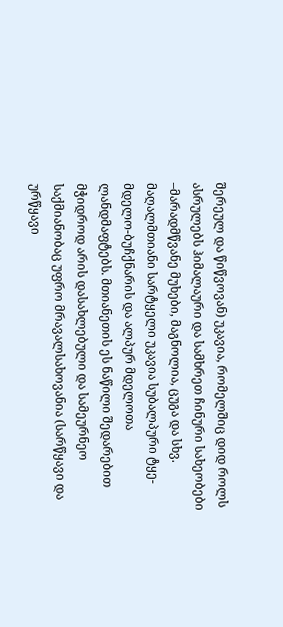შერეულ და წიწვოვან) უკავია, რომელშიც დიდ როლს ასრულებს ჰიმალაური და სამხრეთ ჩინური სახეობები –მარადმწვანე მუხები, მაგნოლია, ცუგა და სხვ. მაღალმთიანი სარტყელი უკავია სუბალპური ტყე- მდელო-ბუჩქნარის და ალპურ მდელოთა ლანდმაფტებს. მთიანეთის ეს ნაწილი შედარებით მჭიდროდ არის დასახლებული და სამეურნეო საქმიანობაც უფრო მრავალსახოვანია (სარწყავი და ურწყავი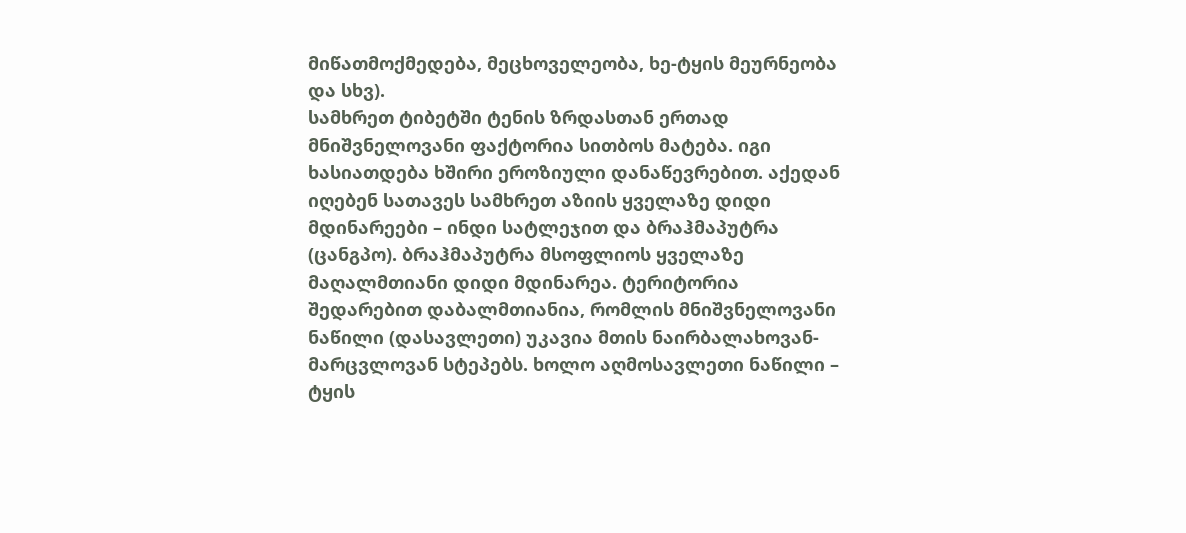მიწათმოქმედება, მეცხოველეობა, ხე-ტყის მეურნეობა და სხვ).
სამხრეთ ტიბეტში ტენის ზრდასთან ერთად მნიშვნელოვანი ფაქტორია სითბოს მატება. იგი ხასიათდება ხშირი ეროზიული დანაწევრებით. აქედან იღებენ სათავეს სამხრეთ აზიის ყველაზე დიდი მდინარეები – ინდი სატლეჯით და ბრაჰმაპუტრა (ცანგპო). ბრაჰმაპუტრა მსოფლიოს ყველაზე მაღალმთიანი დიდი მდინარეა. ტერიტორია შედარებით დაბალმთიანია, რომლის მნიშვნელოვანი ნაწილი (დასავლეთი) უკავია მთის ნაირბალახოვან-მარცვლოვან სტეპებს. ხოლო აღმოსავლეთი ნაწილი – ტყის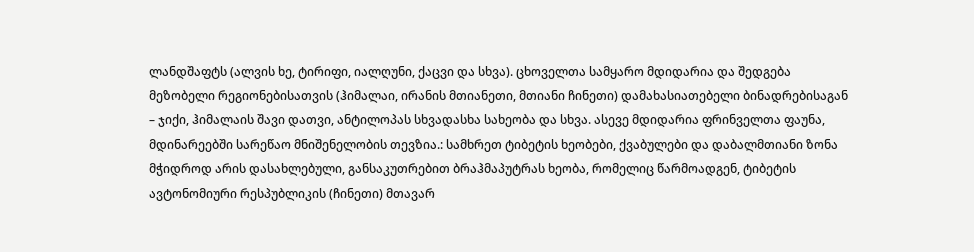ლანდშაფტს (ალვის ხე, ტირიფი, იალღუნი, ქაცვი და სხვა). ცხოველთა სამყარო მდიდარია და შედგება მეზობელი რეგიონებისათვის (ჰიმალაი, ირანის მთიანეთი, მთიანი ჩინეთი) დამახასიათებელი ბინადრებისაგან – ჯიქი, ჰიმალაის შავი დათვი, ანტილოპას სხვადასხა სახეობა და სხვა. ასევე მდიდარია ფრინველთა ფაუნა, მდინარეებში სარეწაო მნიშენელობის თევზია.: სამხრეთ ტიბეტის ხეობები, ქვაბულები და დაბალმთიანი ზონა მჭიდროდ არის დასახლებული, განსაკუთრებით ბრაჰმაპუტრას ხეობა, რომელიც წარმოადგენ, ტიბეტის ავტონომიური რესპუბლიკის (ჩინეთი) მთავარ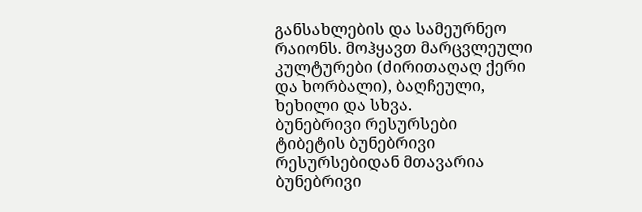განსახლების და სამეურნეო რაიონს. მოჰყავთ მარცვლეული კულტურები (ძირითაღაღ ქერი და ხორბალი), ბაღჩეული, ხეხილი და სხვა.
ბუნებრივი რესურსები
ტიბეტის ბუნებრივი რესურსებიდან მთავარია ბუნებრივი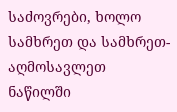საძოვრები, ხოლო სამხრეთ და სამხრეთ-აღმოსავლეთ ნაწილში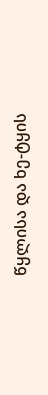წყლისა და ხე-ტყის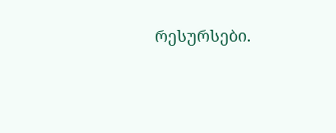რესურსები.